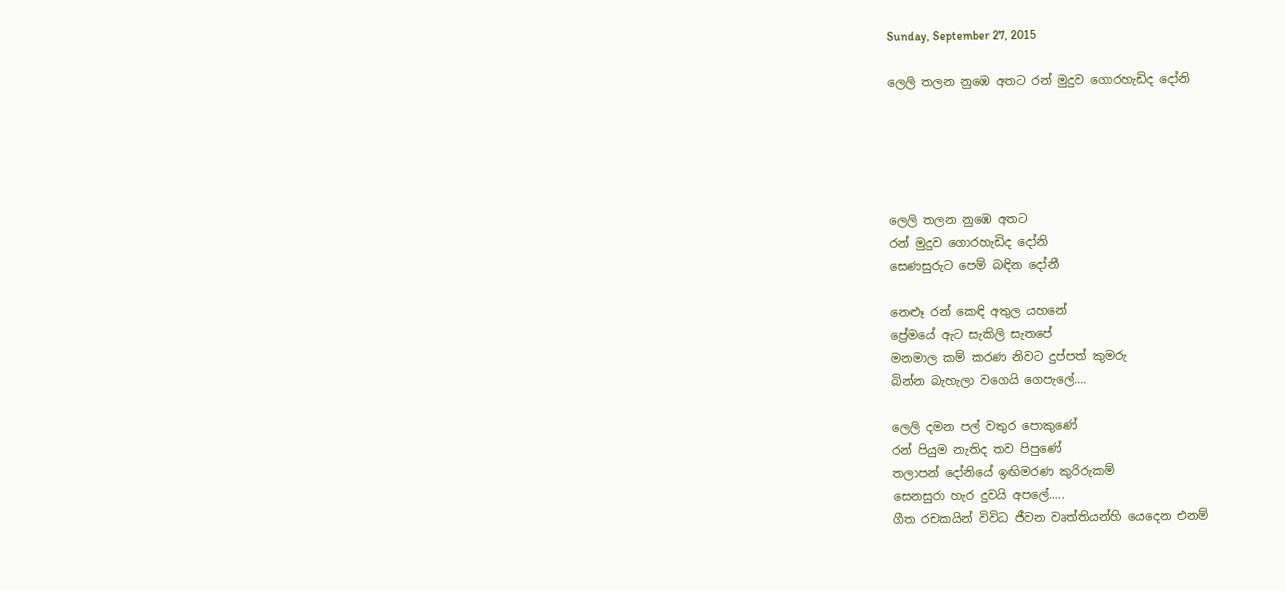Sunday, September 27, 2015

ලෙලි තලන නුඹෙ අතට රන් මුදුව ගොරහැඩිද දෝනි





ලෙලි තලන නුඹෙ අතට
රන් මුදුව ගොරහැඩිද දෝනි
සෙණසුරුට පෙම් බඳින දෝනී

නෙළූ රන් කෙඳි අතුල යහනේ
ප්‍රේමයේ ඇට සැකිලි සැතපේ
මනමාල කම් කරණ නිවට දුප්පත් කුමරු
බින්න බැහැලා වගෙයි ගෙපැලේ....

ලෙලි දමන පල් වතුර පොකුණේ
රන් පියුම නැතිද තව පිපුණේ
තලාපන් දෝනියේ ඉඟිමරණ කුරිරුකම්
සෙනසුරා හැර දුවයි අපලේ.....
ගීත රචකයින් විවිධ ජීවන වෘත්තියන්හි යෙදෙන එනම්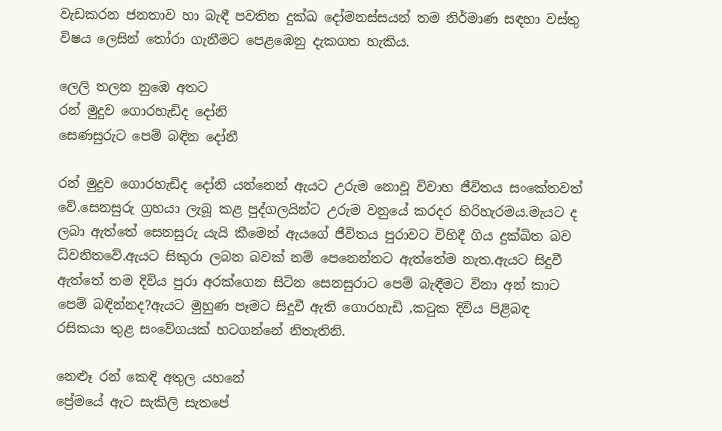වැඩකරන ජනතාව හා බැඳී පවතින දුක්ඛ දෝමනස්සයන් තම නිර්මාණ සඳහා වස්තු විෂය ලෙසින් තෝරා ගැනීමට පෙළඹෙනු දැකගත හැකිය.

ලෙලි තලන නුඹෙ අතට
රන් මුදුව ගොරහැඩිද දෝනි
සෙණසුරුට පෙම් බඳින දෝනී

රන් මුදුව ගොරහැඩිද දෝනි යන්නෙන් ඇයට උරුම නොවූ විවාහ ජීවිතය සංකේතවත් වේ.සෙනසුරු ග්‍රහයා ලැබූ කළ පුද්ගලයින්ට උරුම වනුයේ කරදර හිරිහැරමය.මැයට ද ලබා ඇත්තේ සෙනසුරු යැයි කීමෙන් ඇයගේ ජීවිතය පුරාවට විහිදී ගිය දුක්ඛිත බව ධ්වනිතවේ.ඇයට සිකුරා ලබන බවක් නම් පෙනෙන්නට ඇත්තේම නැත.ඇයට සිදුවී ඇත්තේ තම දිවිය පුරා අරක්ගෙන සිටින සෙනසුරාට පෙම් බැඳීමට විනා අන් කාට පෙම් බඳින්නද?ඇයට මුහුණ පෑමට සිදුවී ඇති ගොරහැඩි ,කටුක දිවිය පිළිබඳ රසිකයා තුළ සංවේගයක් හටගන්නේ නිතැතිනි.

නෙළූ රන් කෙඳි අතුල යහනේ
ප්‍රේමයේ ඇට සැකිලි සැතපේ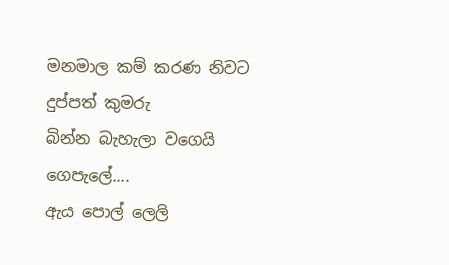මනමාල කම් කරණ නිවට දුප්පත් කුමරු
බින්න බැහැලා වගෙයි ගෙපැලේ....
ඇය පොල් ලෙලි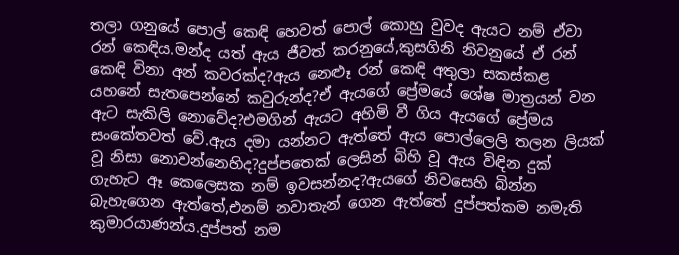තලා ගනුයේ පොල් කෙඳි හෙවත් පොල් කොහු වුවද ඇයට නම් ඒවා රන් කෙඳිය.මන්ද යත් ඇය ජීවත් කරනුයේ,කුසගිනි නිවනුයේ ඒ රන් කෙඳි විනා අන් කවරක්ද?ඇය නෙළූ රන් කෙඳි අතුලා සකස්කළ යහනේ සැතපෙන්නේ කවුරුන්ද?ඒ ඇයගේ ප්‍රේමයේ ශේෂ මාත්‍රයන් වන ඇට සැකිලි නොවේද?එමගින් ඇයට අහිමි වී ගිය ඇයගේ ප්‍රේමය සංකේතවත් වේ.ඇය දමා යන්නට ඇත්තේ ඇය පොල්ලෙලි තලන ලියක් වූ නිසා නොවන්නෙහිද?දුප්පතෙක් ලෙසින් බිහි වූ ඇය විඳින දුක් ගැහැට ඈ කෙලෙසක නම් ඉවසන්නද?ඇයගේ නිවසෙහි බින්න බැහැගෙන ඇත්තේ,එනම් නවාතැන් ගෙන ඇත්තේ දුප්පත්කම නමැති කුමාරයාණන්ය.දුප්පත් නම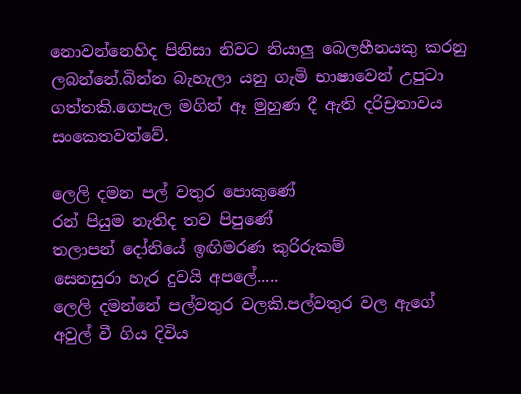නොවන්නෙහිද පිනිසා නිවට නියාලු බෙලහීනයකු කරනු ලබන්නේ.බින්න බැහැලා යනු ගැමි භාෂාවෙන් උපුටා ගත්තකි.ගෙපැල මගින් ඈ මුහුණ දී ඇති දරිච්‍රතාවය සංකෙතවත්වේ.

ලෙලි දමන පල් වතුර පොකුණේ
රන් පියුම නැතිද තව පිපුණේ
තලාපන් දෝනියේ ඉඟිමරණ කුරිරුකම්
සෙනසුරා හැර දුවයි අපලේ.....
ලෙලි දමන්නේ පල්වතුර වලකි.පල්වතුර වල ඇගේ අවුල් වී ගිය දිවිය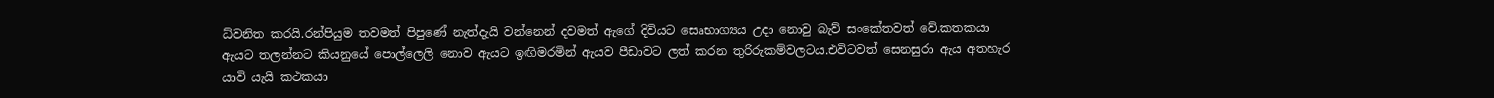ධ්වනිත කරයි.රන්පියුම තවමත් පිපුණේ නැත්දැයි වන්නෙන් දවමත් ඇගේ දිවියට සෙෘභාග්‍යය උදා නොවු බැව් සංකේතවත් වේ.කතකයා ඇයට තලන්නට කියනුයේ පොල්ලෙලි නොව ඇයට ඉඟිමරමින් ඇයව පීඩාවට ලත් කරන තුරිරුකම්වලටය.එවිටවත් සෙනසුරා ඇය අතහැර යාවි යැයි කථකයා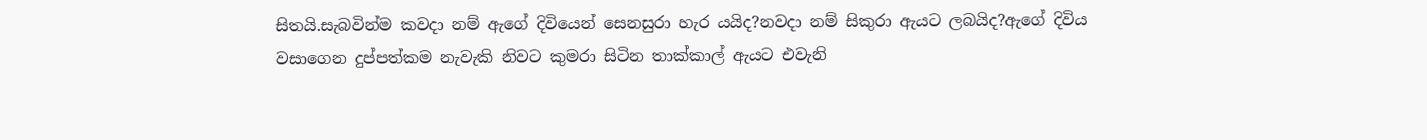සිතයි.සැබවින්ම කවදා නම් ඇගේ දිවියෙන් සෙනසුරා හැර යයිද?නවදා නම් සිකුරා ඇයට ලබයිද?ඇගේ දිවිය වසාගෙන දුප්පත්කම නැවැකි නිවට කුමරා සිටින තාක්කාල් ඇයට එවැනි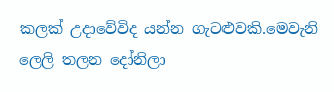කලක් උදාවේවිද යන්න ගැටළුවකි.මෙවැනි ලෙලි තලන දෝනිලා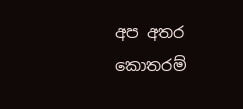අප අතර කොතරම්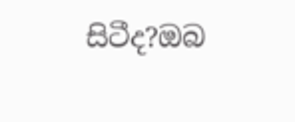සිටීද?ඔබ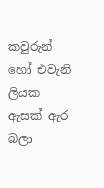කවුරුන් හෝ එවැනි ලියක ඇසක් ඇර බලා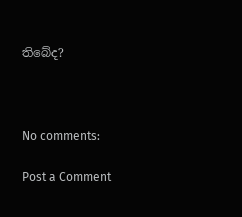තිබේද?



No comments:

Post a Comment